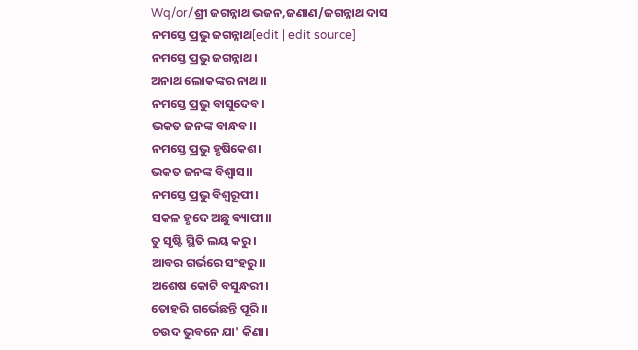Wq/or/ଶ୍ରୀ ଜଗନ୍ନାଥ ଭଜନ,ଜଣାଣ/ଜଗନ୍ନାଥ ଦାସ
ନମସ୍ତେ ପ୍ରଭୁ ଜଗନ୍ନାଥ[edit | edit source]
ନମସ୍ତେ ପ୍ରଭୁ ଜଗନ୍ନାଥ।
ଅନାଥ ଲୋକଙ୍କର ନାଥ।।
ନମସ୍ତେ ପ୍ରଭୁ ବାସୁଦେବ।
ଭକତ ଜନଙ୍କ ବାନ୍ଧବ।।
ନମସ୍ତେ ପ୍ରଭୁ ହୃଷିକେଶ।
ଭକତ ଜନଙ୍କ ବିଶ୍ଵାସ।।
ନମସ୍ତେ ପ୍ରଭୁ ବିଶ୍ଵରୂପୀ।
ସକଳ ହୃଦେ ଅଛୁ ଵ୍ୟାପୀ।।
ତୁ ସୃଷ୍ଟି ସ୍ଥିତି ଲୟ କରୁ।
ଆବର ଗର୍ଭରେ ସଂହରୁ।।
ଅଶେଷ କୋଟି ବସୁନ୍ଧରୀ।
ତୋହରି ଗର୍ଭେଛନ୍ତି ପୂରି।।
ଚଉଦ ଭୁବନେ ଯା' କିଣା।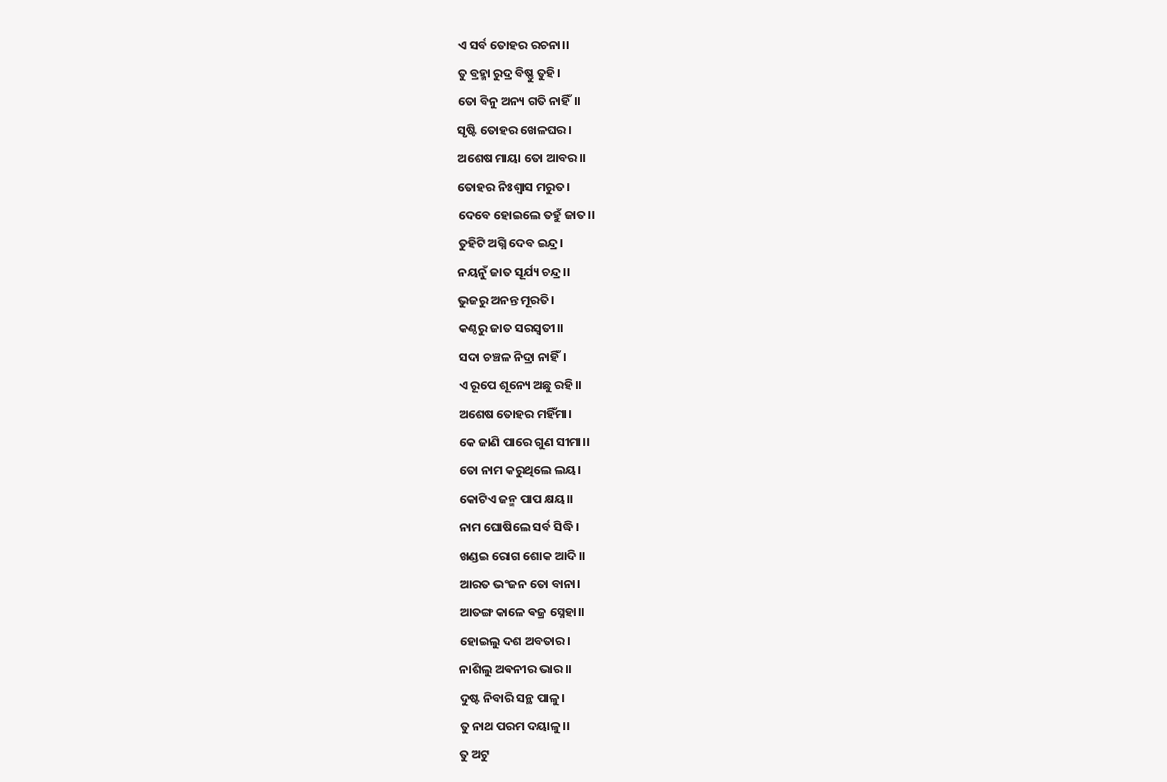ଏ ସର୍ବ ତୋହର ରଚନା।।
ତୁ ବ୍ରହ୍ମା ରୁଦ୍ର ବିଷ୍ଣୁ ତୁହି।
ତୋ ବିନୁ ଅନ୍ୟ ଗତି ନାହିଁ।।
ସୃଷ୍ଟି ତୋହର ଖେଳଘର।
ଅଶେଷ ମାୟା ତୋ ଆବର।।
ତୋହର ନିଃଶ୍ୱାସ ମରୁତ।
ଦେବେ ହୋଇଲେ ତହୁଁ ଜାତ।।
ତୁହିଟି ଅଗ୍ନି ଦେବ ଇନ୍ଦ୍ର।
ନୟନୁଁ ଜାତ ସୂର୍ଯ୍ୟ ଚନ୍ଦ୍ର।।
ଭୁଜରୁ ଅନନ୍ତ ମୂରତି।
କଣ୍ଠରୁ ଜାତ ସରସ୍ୱତୀ।।
ସଦା ଚଞ୍ଚଳ ନିଦ୍ରା ନାହିଁ।
ଏ ରୂପେ ଶୂନ୍ୟେ ଅଛୁ ରହି।।
ଅଶେଷ ତୋହର ମହିଁମା।
କେ ଜାଣି ପାରେ ଗୁଣ ସୀମା।।
ତୋ ନାମ କରୁଥିଲେ ଲୟ।
କୋଟିଏ ଜନ୍ମ ପାପ କ୍ଷୟ।।
ନାମ ଘୋଷିଲେ ସର୍ବ ସିଦ୍ଧି।
ଖଣ୍ଡଇ ରୋଗ ଶୋକ ଆଦି।।
ଆରତ ଭଂଜନ ତୋ ବାନା।
ଆତଙ୍ଗ କାଳେ ଵଜ୍ର ସ୍ନେହା।।
ହୋଇଲୁ ଦଶ ଅବତାର।
ନାଶିଲୁ ଅଵନୀର ଭାର।।
ଦୁଷ୍ଟ ନିବାରି ସନ୍ଥ ପାଳୁ।
ତୁ ନାଥ ପରମ ଦୟାଳୁ।।
ତୁ ଅଟୁ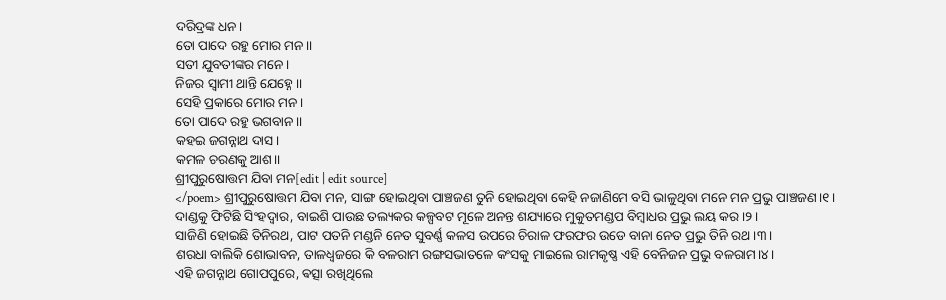ଦରିଦ୍ରଙ୍କ ଧନ।
ତୋ ପାଦେ ରହୁ ମୋର ମନ।।
ସତୀ ଯୁବତୀଙ୍କର ମନେ।
ନିଜର ସ୍ୱାମୀ ଥାନ୍ତି ଯେହ୍ନେ।।
ସେହି ପ୍ରକାରେ ମୋର ମନ।
ତୋ ପାଦେ ରହୁ ଭଗବାନ।।
କହଇ ଜଗନ୍ନାଥ ଦାସ।
କମଳ ଚରଣକୁ ଆଶ।।
ଶ୍ରୀପୁରୁଷୋତ୍ତମ ଯିବା ମନ[edit | edit source]
</poem> ଶ୍ରୀପୁରୁଷୋତ୍ତମ ଯିବା ମନ, ସାଙ୍ଗ ହୋଇଥିବା ପାଞ୍ଚଜଣ ତୁନି ହୋଇଥିବା କେହି ନଜାଣିମେ ବସି ଭାଳୁଥିବା ମନେ ମନ ପ୍ରଭୁ ପାଞ୍ଚଜଣ।୧।
ଦାଣ୍ଡକୁ ଫିଟିଛି ସିଂହଦ୍ଵାର, ବାଇଶି ପାଉଛ ତଲ୍ୟକର କଳ୍ପବଟ ମୂଳେ ଅନନ୍ତ ଶଯ୍ୟାରେ ମୁକୁତମଣ୍ଡପ ବିମ୍ବାଧର ପ୍ରଭୁ ଲୟ କର।୨।
ସାଜିଣି ହୋଇଛି ତିନିରଥ, ପାଟ ପତନି ମଣ୍ଡନି ନେତ ସୁବର୍ଣ୍ଣ କଳସ ଉପରେ ଚିରାଳ ଫରଫର ଉଡେ ବାନା ନେତ ପ୍ରଭୁ ତିନି ରଥ।୩।
ଶରଧା ବାଲିକି ଶୋଭାବନ, ତାଳଧ୍ଵଜରେ କି ବଳରାମ ରଙ୍ଗସଭାତଳେ କଂସକୁ ମାଇଲେ ରାମକୃଷ୍ଣ ଏହି ବେନିଜନ ପ୍ରଭୁ ବଳରାମ।୪।
ଏହି ଜଗନ୍ନାଥ ଗୋପପୁରେ, ଵତ୍ସା ରଖିଥିଲେ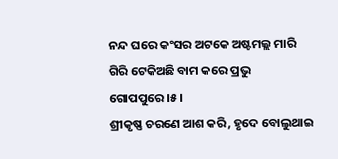ନନ୍ଦ ଘରେ କଂସର ଅଟକେ ଅଷ୍ଟମଲ୍ଲ ମାରି ଗିରି ଟେକିଅଛି ବାମ କରେ ପ୍ରଭୁ ଗୋପପୁରେ।୫।
ଶ୍ରୀକୃଷ୍ଣ ଚରଣେ ଆଶ କରି, ହୃଦେ ବୋଲୁଥାଇ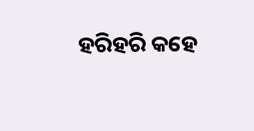ହରିହରି କହେ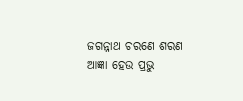ଜଗନ୍ନାଥ ଚରଣେ ଶରଣ ଆଜ୍ଞା ହେଉ ପ୍ରଭୁ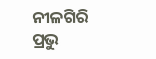ନୀଳଗିରି ପ୍ରଭୁ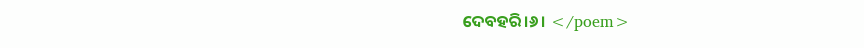ଦେବହରି।୬। </poem>